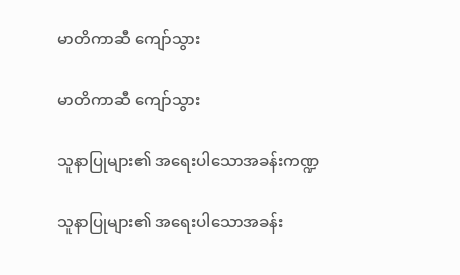မာတိကာဆီ ကျော်သွား

မာတိကာဆီ ကျော်သွား

သူနာပြုများ၏ အရေးပါသောအခန်းကဏ္ဍ

သူနာပြုများ၏ အရေးပါသောအခန်း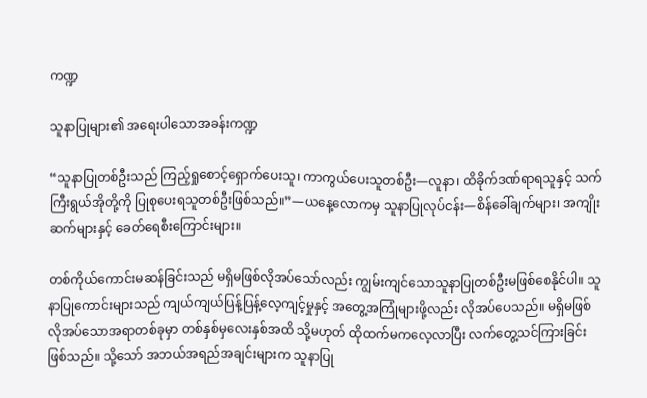ကဏ္ဍ

သူနာပြုများ၏ အရေးပါသောအခန်းကဏ္ဍ

“သူနာပြုတစ်ဦးသည် ကြည့်ရှုစောင့်ရှောက်ပေးသူ၊ ကာကွယ်ပေးသူတစ်ဦး—လူနာ၊ ထိခိုက်ဒဏ်ရာရသူနှင့် သက်ကြီးရွယ်အိုတို့ကို ပြုစုပေးရသူတစ်ဦးဖြစ်သည်။”—ယနေ့လောကမှ သူနာပြုလုပ်ငန်း—စိန်ခေါ်ချက်များ၊ အကျိုးဆက်များနှင့် ခေတ်ရေစီးကြောင်းများ။

တစ်ကိုယ်ကောင်းမဆန်ခြင်းသည် မရှိမဖြစ်လိုအပ်သော်လည်း ကျွမ်းကျင်သောသူနာပြုတစ်ဦးမဖြစ်စေနိုင်ပါ။ သူနာပြုကောင်းများသည် ကျယ်ကျယ်ပြန့်ပြန့်လေ့ကျင့်မှုနှင့် အတွေ့အကြုံများဖို့လည်း လိုအပ်ပေသည်။ မရှိမဖြစ်လိုအပ်သောအရာတစ်ခုမှာ တစ်နှစ်မှလေးနှစ်အထိ သို့မဟုတ် ထိုထက်မကလေ့လာပြီး လက်တွေ့သင်ကြားခြင်းဖြစ်သည်။ သို့သော် အဘယ်အရည်အချင်းများက သူနာပြု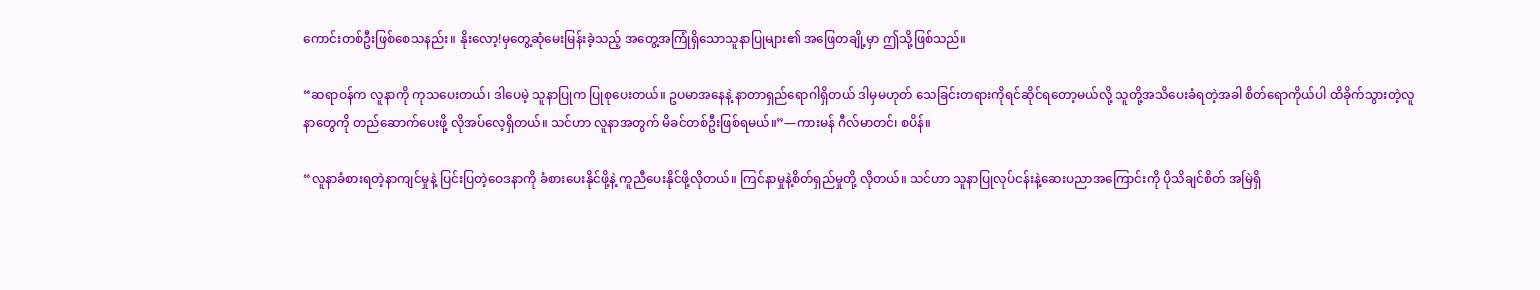ကောင်းတစ်ဦးဖြစ်စေသနည်း။ နိုးလော့!မှတွေ့ဆုံမေးမြန်းခဲ့သည့် အတွေ့အကြုံရှိသောသူနာပြုများ၏ အဖြေတချို့မှာ ဤသို့ဖြစ်သည်။

“ဆရာဝန်က လူနာကို ကုသပေးတယ်၊ ဒါပေမဲ့ သူနာပြုက ပြုစုပေးတယ်။ ဥပမာအနေနဲ့ နာတာရှည်ရောဂါရှိတယ် ဒါမှမဟုတ် သေခြင်းတရားကိုရင်ဆိုင်ရတော့မယ်လို့ သူတို့အသိပေးခံရတဲ့အခါ စိတ်ရောကိုယ်ပါ ထိခိုက်သွားတဲ့လူနာတွေကို တည်ဆောက်ပေးဖို့ လိုအပ်လေ့ရှိတယ်။ သင်ဟာ လူနာအတွက် မိခင်တစ်ဦးဖြစ်ရမယ်။”—ကားမန် ဂီလ်မာတင်၊ စပိန်။

“လူနာခံစားရတဲ့နာကျင်မှုနဲ့ ပြင်းပြတဲ့ဝေဒနာကို ခံစားပေးနိုင်ဖို့နဲ့ ကူညီပေးနိုင်ဖို့လိုတယ်။ ကြင်နာမှုနဲ့စိတ်ရှည်မှုတို့ လိုတယ်။ သင်ဟာ သူနာပြုလုပ်ငန်းနဲ့ဆေးပညာအကြောင်းကို ပိုသိချင်စိတ် အမြဲရှိ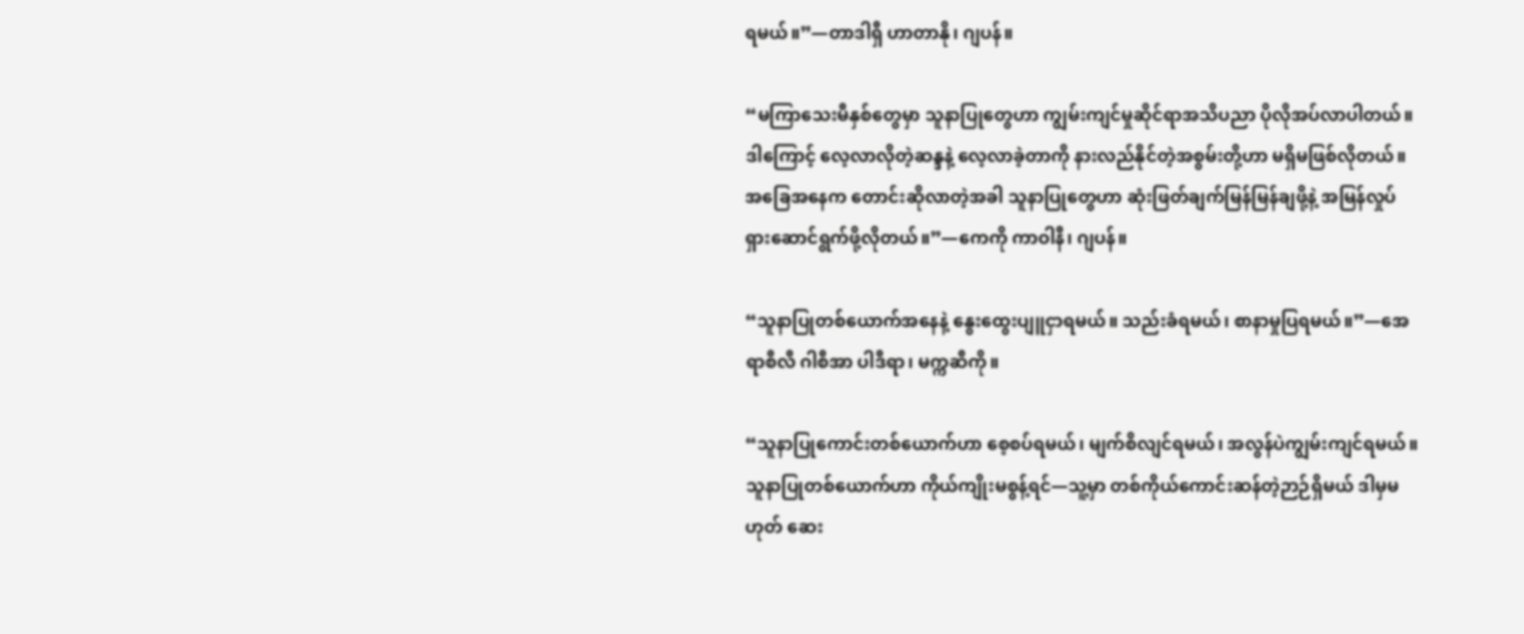ရမယ်။”—တာဒါရှီ ဟာတာနို၊ ဂျပန်။

“မကြာသေးမီနှစ်တွေမှာ သူနာပြုတွေဟာ ကျွမ်းကျင်မှုဆိုင်ရာအသိပညာ ပိုလိုအပ်လာပါတယ်။ ဒါကြောင့် လေ့လာလိုတဲ့ဆန္ဒနဲ့ လေ့လာခဲ့တာကို နားလည်နိုင်တဲ့အစွမ်းတို့ဟာ မရှိမဖြစ်လိုတယ်။ အခြေအနေက တောင်းဆိုလာတဲ့အခါ သူနာပြုတွေဟာ ဆုံးဖြတ်ချက်မြန်မြန်ချဖို့နဲ့ အမြန်လှုပ်ရှားဆောင်ရွက်ဖို့လိုတယ်။”—ကေကို ကာဝါနီ၊ ဂျပန်။

“သူနာပြုတစ်ယောက်အနေနဲ့ နွေးထွေးပျူငှာရမယ်။ သည်းခံရမယ်၊ စာနာမှုပြရမယ်။”—အေရာစီလီ ဂါစီအာ ပါဒီရာ၊ မက္ကဆီကို။

“သူနာပြုကောင်းတစ်ယောက်ဟာ စေ့စပ်ရမယ်၊ မျက်စိလျင်ရမယ်၊ အလွန်ပဲကျွမ်းကျင်ရမယ်။ သူနာပြုတစ်ယောက်ဟာ ကိုယ်ကျိုးမစွန့်ရင်—သူ့မှာ တစ်ကိုယ်ကောင်းဆန်တဲ့ဉာဉ်ရှိမယ် ဒါမှမဟုတ် ဆေး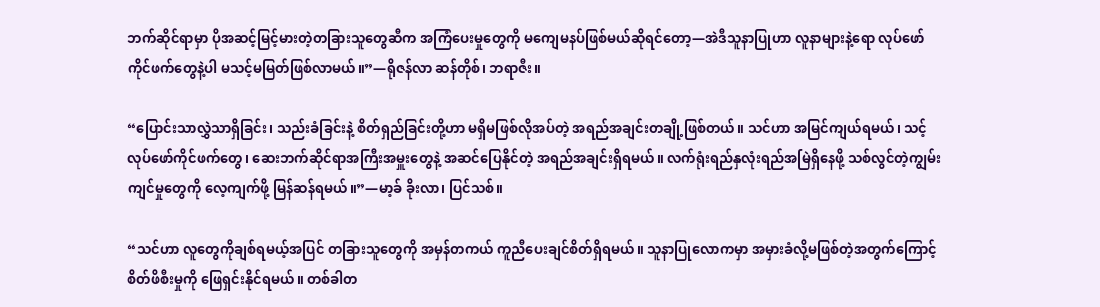ဘက်ဆိုင်ရာမှာ ပိုအဆင့်မြင့်မားတဲ့တခြားသူတွေဆီက အကြံပေးမှုတွေကို မကျေမနပ်ဖြစ်မယ်ဆိုရင်တော့—အဲဒီသူနာပြုဟာ လူနာများနဲ့ရော လုပ်ဖော်ကိုင်ဖက်တွေနဲ့ပါ မသင့်မမြတ်ဖြစ်လာမယ်။”—ရိုဇန်လာ ဆန်တိုစ်၊ ဘရာဇီး။

“ပြောင်းသာလွှဲသာရှိခြင်း၊ သည်းခံခြင်းနဲ့ စိတ်ရှည်ခြင်းတို့ဟာ မရှိမဖြစ်လိုအပ်တဲ့ အရည်အချင်းတချို့ဖြစ်တယ်။ သင်ဟာ အမြင်ကျယ်ရမယ်၊ သင့်လုပ်ဖော်ကိုင်ဖက်တွေ၊ ဆေးဘက်ဆိုင်ရာအကြီးအမှူးတွေနဲ့ အဆင်ပြေနိုင်တဲ့ အရည်အချင်းရှိရမယ်။ လက်ရုံးရည်နှလုံးရည်အမြဲရှိနေဖို့ သစ်လွင်တဲ့ကျွမ်းကျင်မှုတွေကို လေ့ကျက်ဖို့ မြန်ဆန်ရမယ်။”—မာ့ခ် ခိုးလာ၊ ပြင်သစ်။

“သင်ဟာ လူတွေကိုချစ်ရမယ့်အပြင် တခြားသူတွေကို အမှန်တကယ် ကူညီပေးချင်စိတ်ရှိရမယ်။ သူနာပြုလောကမှာ အမှားခံလို့မဖြစ်တဲ့အတွက်ကြောင့် စိတ်ဖိစီးမှုကို ဖြေရှင်းနိုင်ရမယ်။ တစ်ခါတ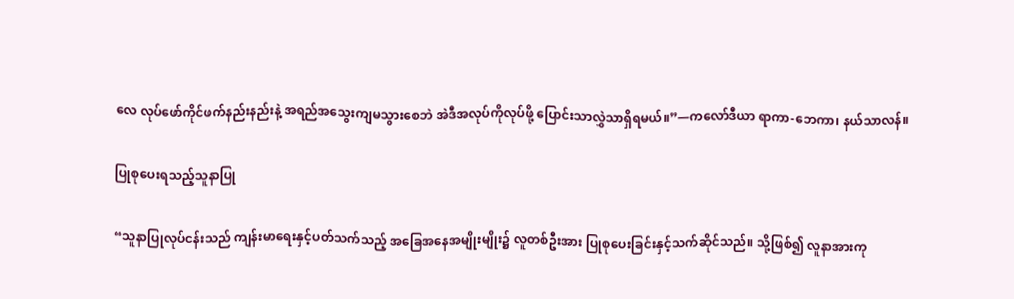လေ လုပ်ဖော်ကိုင်ဖက်နည်းနည်းနဲ့ အရည်အသွေးကျမသွားစေဘဲ အဲဒီအလုပ်ကိုလုပ်ဖို့ ပြောင်းသာလွှဲသာရှိရမယ်။”—ကလော်ဒီယာ ရာကာ-ဘေကာ၊ နယ်သာလန်။

ပြုစုပေးရသည့်သူနာပြု

“သူနာပြုလုပ်ငန်းသည် ကျန်းမာရေးနှင့်ပတ်သက်သည့် အခြေအနေအမျိုးမျိုး၌ လူတစ်ဦးအား ပြုစုပေးခြင်းနှင့်သက်ဆိုင်သည်။ သို့ဖြစ်၍ လူနာအားကု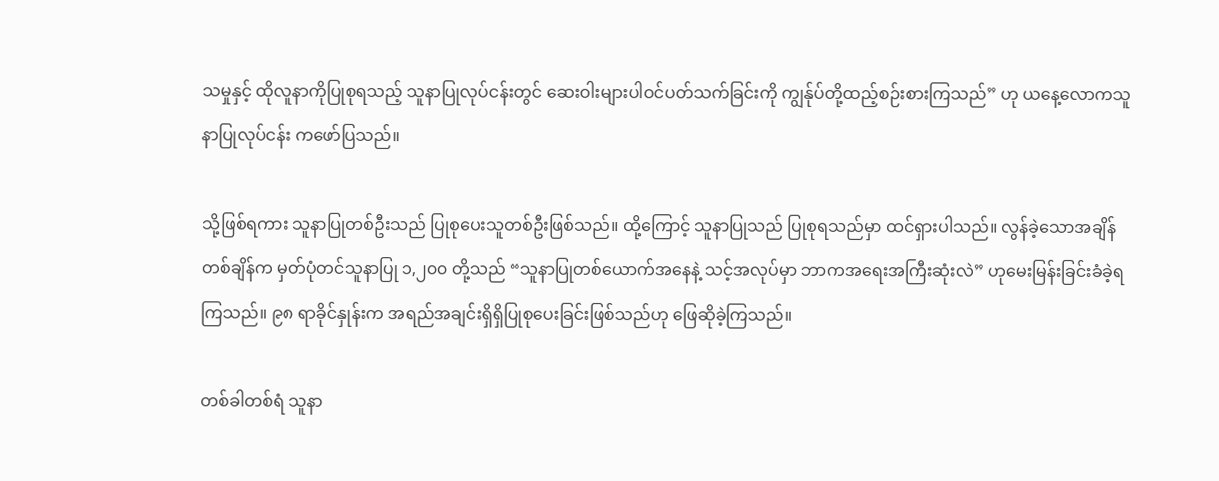သမှုနှင့် ထိုလူနာကိုပြုစုရသည့် သူနာပြုလုပ်ငန်းတွင် ဆေးဝါးများပါဝင်ပတ်သက်ခြင်းကို ကျွန်ုပ်တို့ထည့်စဉ်းစားကြသည်” ဟု ယနေ့လောကသူနာပြုလုပ်ငန်း ကဖော်ပြသည်။

သို့ဖြစ်ရကား သူနာပြုတစ်ဦးသည် ပြုစုပေးသူတစ်ဦးဖြစ်သည်။ ထို့ကြောင့် သူနာပြုသည် ပြုစုရသည်မှာ ထင်ရှားပါသည်။ လွန်ခဲ့သောအချိန်တစ်ချိန်က မှတ်ပုံတင်သူနာပြု ၁,၂၀၀ တို့သည် “သူနာပြုတစ်ယောက်အနေနဲ့ သင့်အလုပ်မှာ ဘာကအရေးအကြီးဆုံးလဲ” ဟုမေးမြန်းခြင်းခံခဲ့ရကြသည်။ ၉၈ ရာခိုင်နှုန်းက အရည်အချင်းရှိရှိပြုစုပေးခြင်းဖြစ်သည်ဟု ဖြေဆိုခဲ့ကြသည်။

တစ်ခါတစ်ရံ သူနာ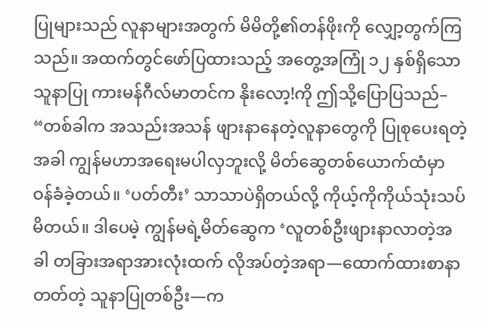ပြုများသည် လူနာများအတွက် မိမိတို့၏တန်ဖိုးကို လျှော့တွက်ကြသည်။ အထက်တွင်ဖော်ပြထားသည့် အတွေ့အကြုံ ၁၂ နှစ်ရှိသော သူနာပြု ကားမန်ဂီလ်မာတင်က နိုးလော့!ကို ဤသို့ပြောပြသည်– “တစ်ခါက အသည်းအသန် ဖျားနာနေတဲ့လူနာတွေကို ပြုစုပေးရတဲ့အခါ ကျွန်မဟာအရေးမပါလှဘူးလို့ မိတ်ဆွေတစ်ယောက်ထံမှာ ဝန်ခံခဲ့တယ်။ ‘ပတ်တီး’ သာသာပဲရှိတယ်လို့ ကိုယ့်ကိုကိုယ်သုံးသပ်မိတယ်။ ဒါပေမဲ့ ကျွန်မရဲ့မိတ်ဆွေက ‘လူတစ်ဦးဖျားနာလာတဲ့အခါ တခြားအရာအားလုံးထက် လိုအပ်တဲ့အရာ—ထောက်ထားစာနာတတ်တဲ့ သူနာပြုတစ်ဦး—က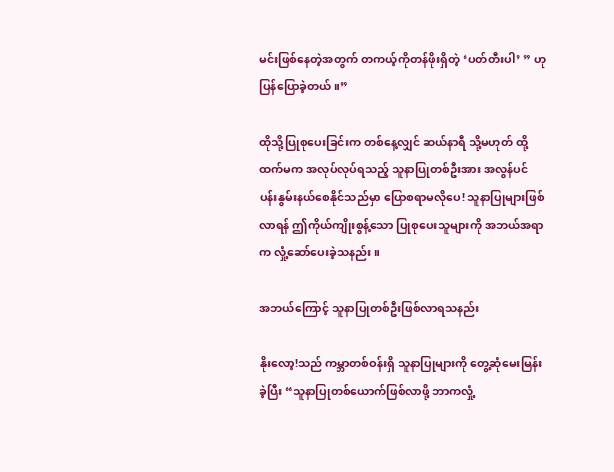မင်းဖြစ်နေတဲ့အတွက် တကယ့်ကိုတန်ဖိုးရှိတဲ့ ‘ပတ်တီးပါ’ ” ဟုပြန်ပြောခဲ့တယ်။”

ထိုသို့ပြုစုပေးခြင်းက တစ်နေ့လျှင် ဆယ်နာရီ သို့မဟုတ် ထို့ထက်မက အလုပ်လုပ်ရသည့် သူနာပြုတစ်ဦးအား အလွန်ပင်ပန်းနွမ်းနယ်စေနိုင်သည်မှာ ပြောစရာမလိုပေ! သူနာပြုများဖြစ်လာရန် ဤကိုယ်ကျိုးစွန့်သော ပြုစုပေးသူများကို အဘယ်အရာက လှုံ့ဆော်ပေးခဲ့သနည်း။

အဘယ်ကြောင့် သူနာပြုတစ်ဦးဖြစ်လာရသနည်း

နိုးလော့!သည် ကမ္ဘာတစ်ဝန်းရှိ သူနာပြုများကို တွေ့ဆုံမေးမြန်းခဲ့ပြီး “သူနာပြုတစ်ယောက်ဖြစ်လာဖို့ ဘာကလှုံ့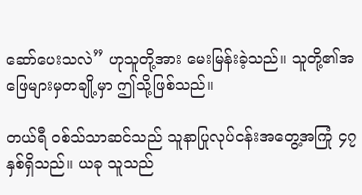ဆော်ပေးသလဲ” ဟုသူတို့အား မေးမြန်းခဲ့သည်။ သူတို့၏အဖြေများမှတချို့မှာ ဤသို့ဖြစ်သည်။

တယ်ရီ ဝစ်သ်သာဆင်သည် သူနာပြုလုပ်ငန်းအတွေ့အကြုံ ၄၇ နှစ်ရှိသည်။ ယခု သူသည်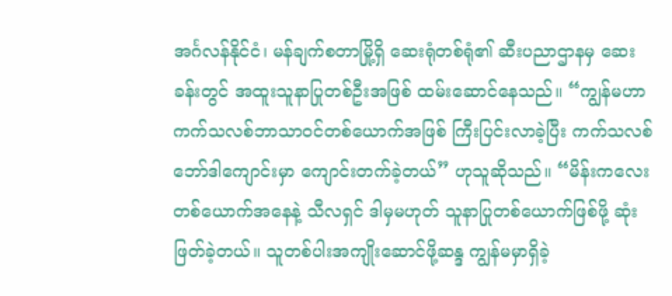အင်္ဂလန်နိုင်ငံ၊ မန်ချက်စတာမြို့ရှိ ဆေးရုံတစ်ရုံ၏ ဆီးပညာဌာနမှ ဆေးခန်းတွင် အထူးသူနာပြုတစ်ဦးအဖြစ် ထမ်းဆောင်နေသည်။ “ကျွန်မဟာ ကက်သလစ်ဘာသာဝင်တစ်ယောက်အဖြစ် ကြီးပြင်းလာခဲ့ပြီး ကက်သလစ်ဘော်ဒါကျောင်းမှာ ကျောင်းတက်ခဲ့တယ်” ဟုသူဆိုသည်။ “မိန်းကလေးတစ်ယောက်အနေနဲ့ သီလရှင် ဒါမှမဟုတ် သူနာပြုတစ်ယောက်ဖြစ်ဖို့ ဆုံးဖြတ်ခဲ့တယ်။ သူတစ်ပါးအကျိုးဆောင်ဖို့ဆန္ဒ ကျွန်မမှာရှိခဲ့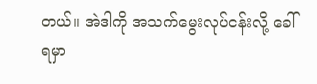တယ်။ အဲဒါကို အသက်မွေးလုပ်ငန်းလို့ ခေါ်ရမှာ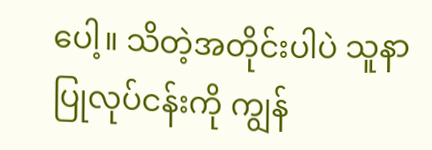ပေါ့။ သိတဲ့အတိုင်းပါပဲ သူနာပြုလုပ်ငန်းကို ကျွန်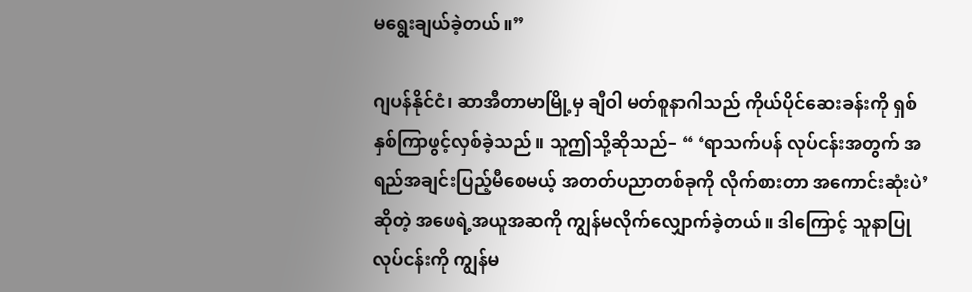မရွေးချယ်ခဲ့တယ်။”

ဂျပန်နိုင်ငံ၊ ဆာအီတာမာမြို့မှ ချီဝါ မတ်စူနာဂါသည် ကိုယ်ပိုင်ဆေးခန်းကို ရှစ်နှစ်ကြာဖွင့်လှစ်ခဲ့သည်။ သူဤသို့ဆိုသည်– “ ‘ရာသက်ပန် လုပ်ငန်းအတွက် အရည်အချင်းပြည့်မီစေမယ့် အတတ်ပညာတစ်ခုကို လိုက်စားတာ အကောင်းဆုံးပဲ’ ဆိုတဲ့ အဖေရဲ့အယူအဆကို ကျွန်မလိုက်လျှောက်ခဲ့တယ်။ ဒါကြောင့် သူနာပြုလုပ်ငန်းကို ကျွန်မ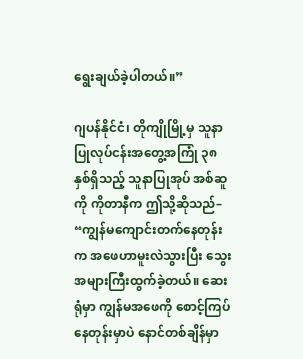ရွေးချယ်ခဲ့ပါတယ်။”

ဂျပန်နိုင်ငံ၊ တိုကျိုမြို့မှ သူနာပြုလုပ်ငန်းအတွေ့အကြုံ ၃၈ နှစ်ရှိသည့် သူနာပြုအုပ် အစ်ဆူကို ကိုတာနီက ဤသို့ဆိုသည်– “ကျွန်မကျောင်းတက်နေတုန်းက အဖေဟာမူးလဲသွားပြီး သွေးအများကြီးထွက်ခဲ့တယ်။ ဆေးရုံမှာ ကျွန်မအဖေကို စောင့်ကြပ်နေတုန်းမှာပဲ နောင်တစ်ချိန်မှာ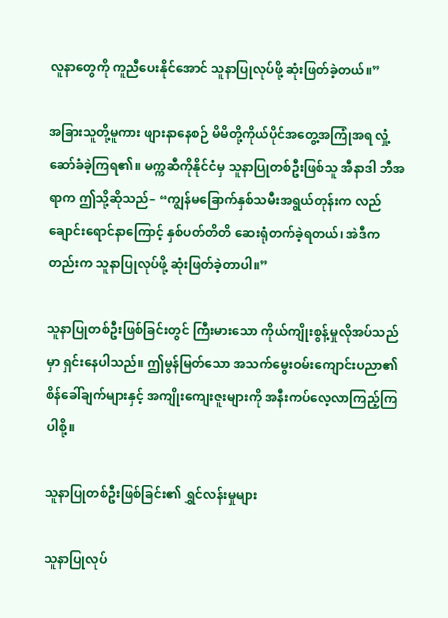လူနာတွေကို ကူညီပေးနိုင်အောင် သူနာပြုလုပ်ဖို့ ဆုံးဖြတ်ခဲ့တယ်။”

အခြားသူတို့မူကား ဖျားနာနေစဉ် မိမိတို့ကိုယ်ပိုင်အတွေ့အကြုံအရ လှုံ့ဆော်ခံခဲ့ကြရ၏။ မက္ကဆီကိုနိုင်ငံမှ သူနာပြုတစ်ဦးဖြစ်သူ အီနာဒါ ဘီအရာက ဤသို့ဆိုသည်– “ကျွန်မခြောက်နှစ်သမီးအရွယ်တုန်းက လည်ချောင်းရောင်နာကြောင့် နှစ်ပတ်တိတိ ဆေးရုံတက်ခဲ့ရတယ်၊ အဲဒီကတည်းက သူနာပြုလုပ်ဖို့ ဆုံးဖြတ်ခဲ့တာပါ။”

သူနာပြုတစ်ဦးဖြစ်ခြင်းတွင် ကြီးမားသော ကိုယ်ကျိုးစွန့်မှုလိုအပ်သည်မှာ ရှင်းနေပါသည်။ ဤမွန်မြတ်သော အသက်မွေးဝမ်းကျောင်းပညာ၏ စိန်ခေါ်ချက်များနှင့် အကျိုးကျေးဇူးများကို အနီးကပ်လေ့လာကြည့်ကြပါစို့။

သူနာပြုတစ်ဦးဖြစ်ခြင်း၏ ရွှင်လန်းမှုများ

သူနာပြုလုပ်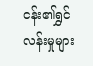ငန်း၏ရွှင်လန်းမှုများ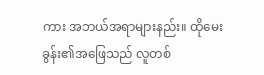ကား အဘယ်အရာများနည်း။ ထိုမေးခွန်း၏အဖြေသည် လူတစ်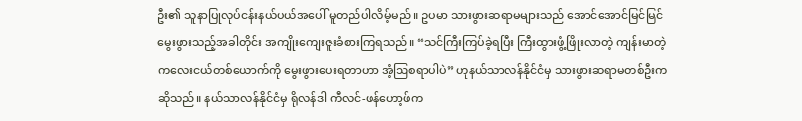ဦး၏ သူနာပြုလုပ်ငန်းနယ်ပယ်အပေါ် မူတည်ပါလိမ့်မည်။ ဥပမာ သားဖွားဆရာမများသည် အောင်အောင်မြင်မြင် မွေးဖွားသည့်အခါတိုင်း အကျိုးကျေးဇူးခံစားကြရသည်။ “သင်ကြီးကြပ်ခဲ့ရပြီး ကြီးထွားဖွံ့ဖြိုးလာတဲ့ ကျန်းမာတဲ့ကလေးငယ်တစ်ယောက်ကို မွေးဖွားပေးရတာဟာ အံ့ဩစရာပါပဲ” ဟုနယ်သာလန်နိုင်ငံမှ သားဖွားဆရာမတစ်ဦးကဆိုသည်။ နယ်သာလန်နိုင်ငံမှ ရိုလန်ဒါ ကီလင်-ဖန်ဟော့ဖ်က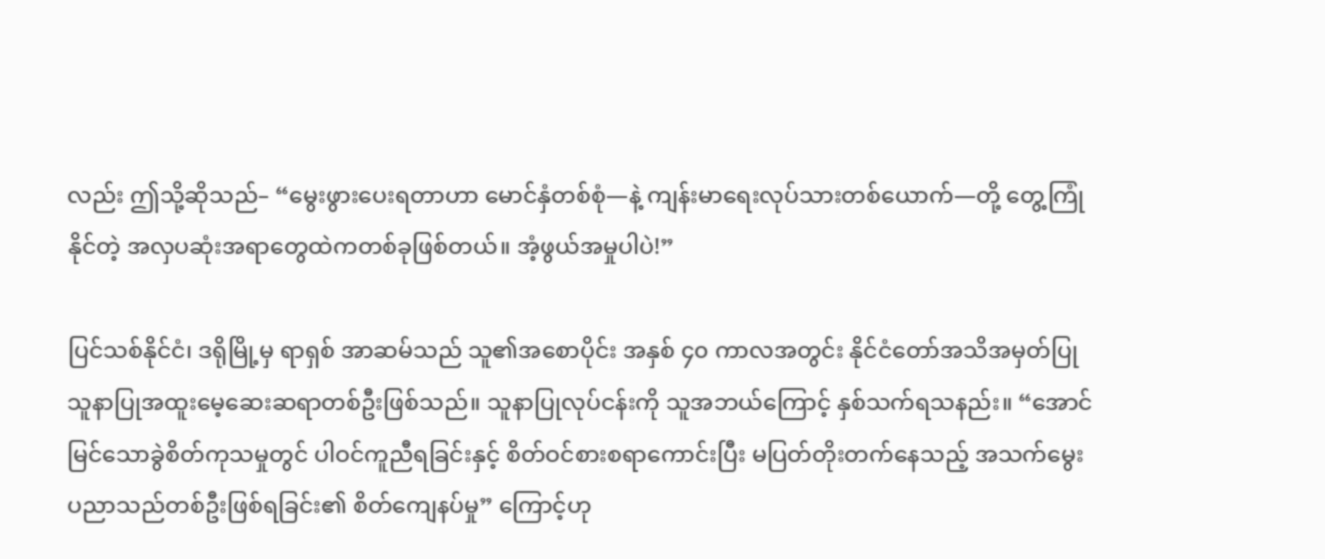လည်း ဤသို့ဆိုသည်– “မွေးဖွားပေးရတာဟာ မောင်နှံတစ်စုံ—နဲ့ ကျန်းမာရေးလုပ်သားတစ်ယောက်—တို့ တွေ့ကြုံနိုင်တဲ့ အလှပဆုံးအရာတွေထဲကတစ်ခုဖြစ်တယ်။ အံ့ဖွယ်အမှုပါပဲ!”

ပြင်သစ်နိုင်ငံ၊ ဒရိုမြို့မှ ရာရှစ် အာဆမ်သည် သူ၏အစောပိုင်း အနှစ် ၄၀ ကာလအတွင်း နိုင်ငံတော်အသိအမှတ်ပြု သူနာပြုအထူးမေ့ဆေးဆရာတစ်ဦးဖြစ်သည်။ သူနာပြုလုပ်ငန်းကို သူအဘယ်ကြောင့် နှစ်သက်ရသနည်း။ “အောင်မြင်သောခွဲစိတ်ကုသမှုတွင် ပါဝင်ကူညီရခြင်းနှင့် စိတ်ဝင်စားစရာကောင်းပြီး မပြတ်တိုးတက်နေသည့် အသက်မွေးပညာသည်တစ်ဦးဖြစ်ရခြင်း၏ စိတ်ကျေနပ်မှု” ကြောင့်ဟု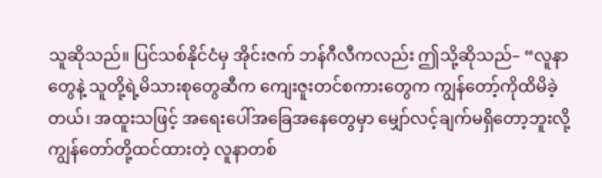သူဆိုသည်။ ပြင်သစ်နိုင်ငံမှ အိုင်းဇက် ဘန်ဂီလီကလည်း ဤသို့ဆိုသည်– “လူနာတွေနဲ့ သူတို့ရဲ့မိသားစုတွေဆီက ကျေးဇူးတင်စကားတွေက ကျွန်တော့်ကိုထိမိခဲ့တယ်၊ အထူးသဖြင့် အရေးပေါ်အခြေအနေတွေမှာ မျှော်လင့်ချက်မရှိတော့ဘူးလို့ ကျွန်တော်တို့ထင်ထားတဲ့ လူနာတစ်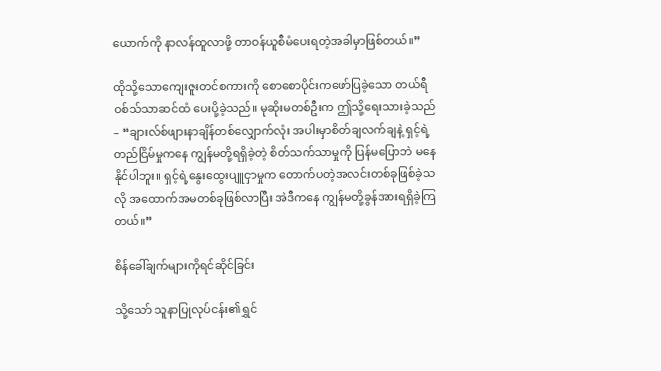ယောက်ကို နာလန်ထူလာဖို့ တာဝန်ယူစီမံပေးရတဲ့အခါမှာဖြစ်တယ်။”

ထိုသို့သောကျေးဇူးတင်စကားကို စောစောပိုင်းကဖော်ပြခဲ့သော တယ်ရီ ဝစ်သ်သာဆင်ထံ ပေးပို့ခဲ့သည်။ မုဆိုးမတစ်ဦးက ဤသို့ရေးသားခဲ့သည်– “ချားလ်စ်ဖျားနာချိန်တစ်လျှောက်လုံး အပါးမှာစိတ်ချလက်ချနဲ့ ရှင့်ရဲ့ တည်ငြိမ်မှုကနေ ကျွန်မတို့ရရှိခဲ့တဲ့ စိတ်သက်သာမှုကို ပြန်မပြောဘဲ မနေနိုင်ပါဘူး။ ရှင့်ရဲ့နွေးထွေးပျူငှာမှုက တောက်ပတဲ့အလင်းတစ်ခုဖြစ်ခဲ့သလို အထောက်အမတစ်ခုဖြစ်လာပြီး အဲဒီကနေ ကျွန်မတို့ခွန်အားရရှိခဲ့ကြတယ်။”

စိန်ခေါ်ချက်များကိုရင်ဆိုင်ခြင်း

သို့သော် သူနာပြုလုပ်ငန်း၏ရွှင်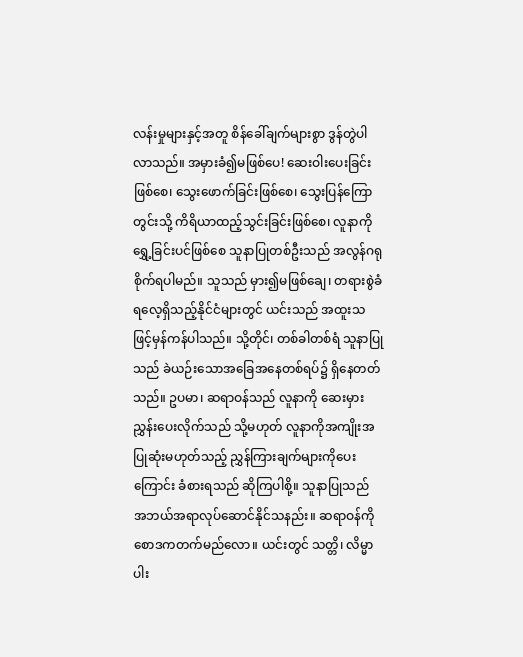လန်းမှုများနှင့်အတူ စိန်ခေါ်ချက်များစွာ ဒွန်တွဲပါလာသည်။ အမှားခံ၍မဖြစ်ပေ! ဆေးဝါးပေးခြင်းဖြစ်စေ၊ သွေးဖောက်ခြင်းဖြစ်စေ၊ သွေးပြန်ကြောတွင်းသို့ ကိရိယာထည့်သွင်းခြင်းဖြစ်စေ၊ လူနာကိုရွှေ့ခြင်းပင်ဖြစ်စေ သူနာပြုတစ်ဦးသည် အလွန်ဂရုစိုက်ရပါမည်။ သူသည် မှား၍မဖြစ်ချေ၊ တရားစွဲခံရလေ့ရှိသည့်နိုင်ငံများတွင် ယင်းသည် အထူးသဖြင့်မှန်ကန်ပါသည်။ သို့တိုင်၊ တစ်ခါတစ်ရံ သူနာပြုသည် ခဲယဉ်းသောအခြေအနေတစ်ရပ်၌ ရှိနေတတ်သည်။ ဥပမာ၊ ဆရာဝန်သည် လူနာကို ဆေးမှားညွှန်းပေးလိုက်သည် သို့မဟုတ် လူနာကိုအကျိုးအပြုဆုံးမဟုတ်သည့် ညွှန်ကြားချက်များကိုပေးကြောင်း ခံစားရသည် ဆိုကြပါစို့။ သူနာပြုသည် အဘယ်အရာလုပ်ဆောင်နိုင်သနည်း။ ဆရာဝန်ကို စောဒကတက်မည်လော။ ယင်းတွင် သတ္တိ၊ လိမ္မာပါး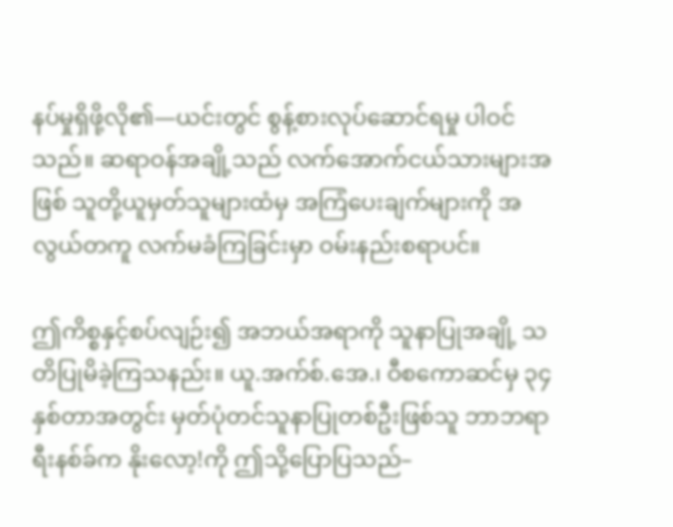နပ်မှုရှိဖို့လို၏—ယင်းတွင် စွန့်စားလုပ်ဆောင်ရမှု ပါဝင်သည်။ ဆရာဝန်အချို့သည် လက်အောက်ငယ်သားများအဖြစ် သူတို့ယူမှတ်သူများထံမှ အကြံပေးချက်များကို အလွယ်တကူ လက်မခံကြခြင်းမှာ ဝမ်းနည်းစရာပင်။

ဤကိစ္စနှင့်စပ်လျဉ်း၍ အဘယ်အရာကို သူနာပြုအချို့ သတိပြုမိခဲ့ကြသနည်း။ ယူ.အက်စ်.အေ.၊ ဝီစကောဆင်မှ ၃၄ နှစ်တာအတွင်း မှတ်ပုံတင်သူနာပြုတစ်ဦးဖြစ်သူ ဘာဘရာ ရီးနစ်ခ်က နိုးလော့!ကို ဤသို့ပြောပြသည်–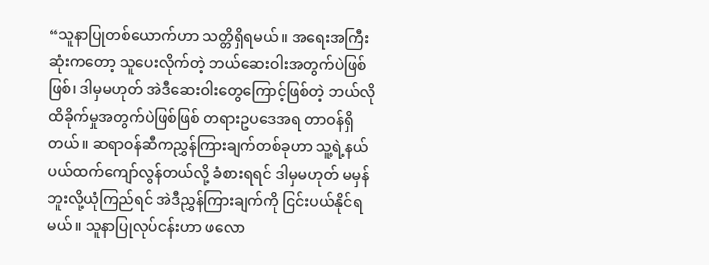“သူနာပြုတစ်ယောက်ဟာ သတ္တိရှိရမယ်။ အရေးအကြီးဆုံးကတော့ သူပေးလိုက်တဲ့ ဘယ်ဆေးဝါးအတွက်ပဲဖြစ်ဖြစ်၊ ဒါမှမဟုတ် အဲဒီဆေးဝါးတွေကြောင့်ဖြစ်တဲ့ ဘယ်လိုထိခိုက်မှုအတွက်ပဲဖြစ်ဖြစ် တရားဥပဒေအရ တာဝန်ရှိတယ်။ ဆရာဝန်ဆီကညွှန်ကြားချက်တစ်ခုဟာ သူ့ရဲ့နယ်ပယ်ထက်ကျော်လွန်တယ်လို့ ခံစားရရင် ဒါမှမဟုတ် မမှန်ဘူးလို့ယုံကြည်ရင် အဲဒီညွှန်ကြားချက်ကို ငြင်းပယ်နိုင်ရမယ်။ သူနာပြုလုပ်ငန်းဟာ ဖလော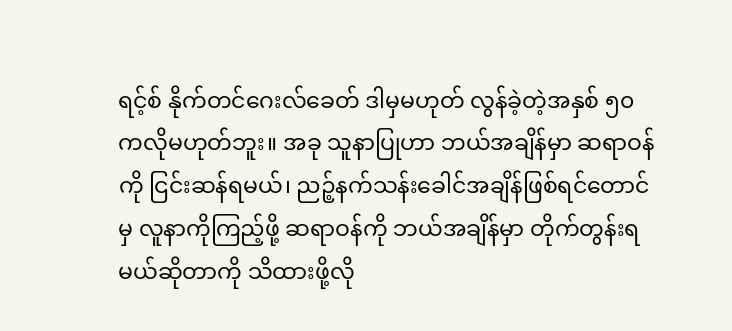ရင့်စ် နိုက်တင်ဂေးလ်ခေတ် ဒါမှမဟုတ် လွန်ခဲ့တဲ့အနှစ် ၅၀ ကလိုမဟုတ်ဘူး။ အခု သူနာပြုဟာ ဘယ်အချိန်မှာ ဆရာဝန်ကို ငြင်းဆန်ရမယ်၊ ညဉ့်နက်သန်းခေါင်အချိန်ဖြစ်ရင်တောင်မှ လူနာကိုကြည့်ဖို့ ဆရာဝန်ကို ဘယ်အချိန်မှာ တိုက်တွန်းရမယ်ဆိုတာကို သိထားဖို့လို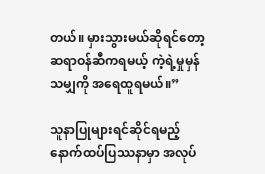တယ်။ မှားသွားမယ်ဆိုရင်တော့ ဆရာဝန်ဆီကရမယ့် ကဲ့ရဲ့မှုမှန်သမျှကို အရေထူရမယ်။”

သူနာပြုများရင်ဆိုင်ရမည့် နောက်ထပ်ပြဿနာမှာ အလုပ်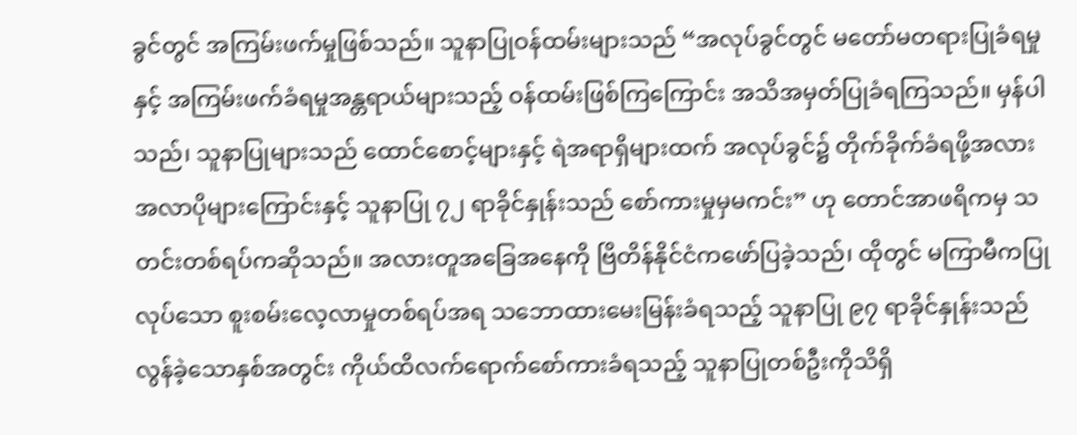ခွင်တွင် အကြမ်းဖက်မှုဖြစ်သည်။ သူနာပြုဝန်ထမ်းများသည် “အလုပ်ခွင်တွင် မတော်မတရားပြုခံရမှုနှင့် အကြမ်းဖက်ခံရမှုအန္တရာယ်များသည့် ဝန်ထမ်းဖြစ်ကြကြောင်း အသိအမှတ်ပြုခံရကြသည်။ မှန်ပါသည်၊ သူနာပြုများသည် ထောင်စောင့်များနှင့် ရဲအရာရှိများထက် အလုပ်ခွင်၌ တိုက်ခိုက်ခံရဖို့အလားအလာပိုများကြောင်းနှင့် သူနာပြု ၇၂ ရာခိုင်နှုန်းသည် စော်ကားမှုမှမကင်း” ဟု တောင်အာဖရိကမှ သတင်းတစ်ရပ်ကဆိုသည်။ အလားတူအခြေအနေကို ဗြိတိန်နိုင်ငံကဖော်ပြခဲ့သည်၊ ထိုတွင် မကြာမီကပြုလုပ်သော စူးစမ်းလေ့လာမှုတစ်ရပ်အရ သဘောထားမေးမြန်းခံရသည့် သူနာပြု ၉၇ ရာခိုင်နှုန်းသည် လွန်ခဲ့သောနှစ်အတွင်း ကိုယ်ထိလက်ရောက်စော်ကားခံရသည့် သူနာပြုတစ်ဦးကိုသိရှိ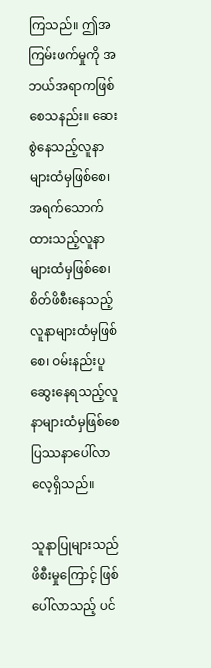ကြသည်။ ဤအကြမ်းဖက်မှုကို အဘယ်အရာကဖြစ်စေသနည်း။ ဆေးစွဲနေသည့်လူနာများထံမှဖြစ်စေ၊ အရက်သောက်ထားသည့်လူနာများထံမှဖြစ်စေ၊ စိတ်ဖိစီးနေသည့်လူနာများထံမှဖြစ်စေ၊ ဝမ်းနည်းပူဆွေးနေရသည့်လူနာများထံမှဖြစ်စေ ပြဿနာပေါ်လာလေ့ရှိသည်။

သူနာပြုများသည် ဖိစီးမှုကြောင့် ဖြစ်ပေါ်လာသည့် ပင်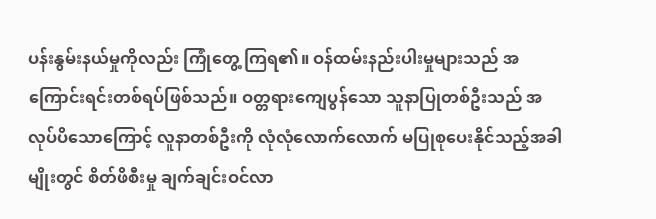ပန်းနွမ်းနယ်မှုကိုလည်း ကြုံတွေ့ ကြရ၏။ ဝန်ထမ်းနည်းပါးမှုများသည် အကြောင်းရင်းတစ်ရပ်ဖြစ်သည်။ ဝတ္တရားကျေပွန်သော သူနာပြုတစ်ဦးသည် အလုပ်ပိသောကြောင့် လူနာတစ်ဦးကို လုံလုံလောက်လောက် မပြုစုပေးနိုင်သည့်အခါမျိုးတွင် စိတ်ဖိစီးမှု ချက်ချင်းဝင်လာ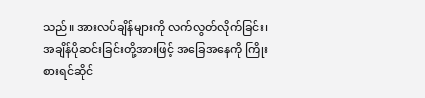သည်။ အားလပ်ချိန်များကို လက်လွတ်လိုက်ခြင်း၊ အချိန်ပိုဆင်းခြင်းတို့အားဖြင့် အခြေအနေကို ကြိုးစားရင်ဆိုင်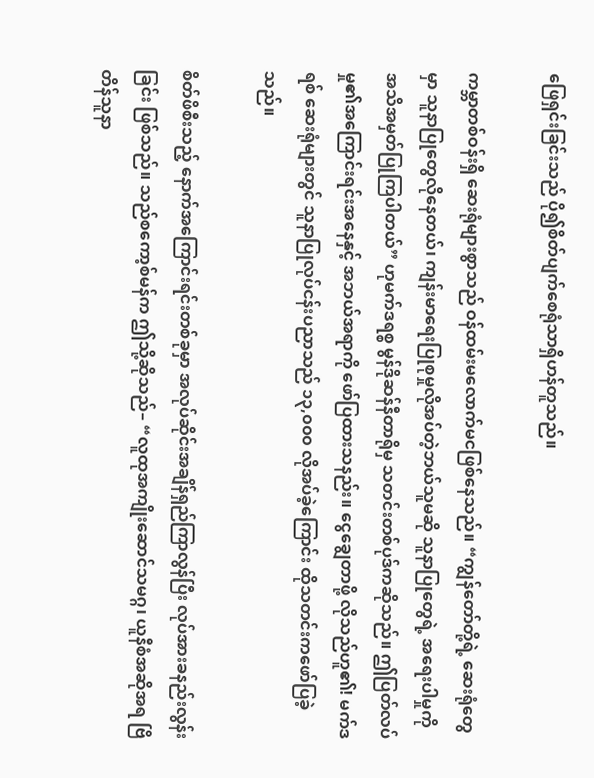ဖြေရှင်းခြင်းသည် ပို၍စိတ်ပျက်စေရုံသာရှိဟန်တူသည်။

ကမ္ဘာတစ်ဝန်းရှိ ဆေးရုံများစွာသည် ဝန်ထမ်းမလောက်မငဖြစ်နေသည်။ “ကျွန်တော်တို့ရဲ့ ဆေးရုံတွေမှာ သူနာပြုတွေလိုနေတယ်၊ ကျန်းမာရေးပြုစုမှုလိုအပ်တဲ့ဘယ်သူမဆို သူနာပြုတွေရဲ့ အရေးပါမှုကို အသိအမှတ်ပြုကြပါတယ်” ဟုမက်ဒရစ္စ မွန်ဒိုဆန်နီတာရိုမှ သတင်းတစ်ပုဒ်ကဆိုသည်။ ဤပြတ်လပ်မှု၏အကြောင်းရင်းအနေနှင့် အဘယ်အရာကို ဖော်ပြထားသနည်း။ ငွေချွေတာဖို့ လိုသည်ဟူ၏! မက်ဒရစ် ဆေးရုံများတွင် သူနာပြုလုပ်ငန်းပညာသည် ၁၃,၀၀၀ လိုအပ်ခဲ့ကြောင်း ထိုသတင်းကဖော်ပြခဲ့သည်။

စိတ်ဖိစီးသည့် နောက်အကြောင်းရင်းတစ်ခုမှာ အလုပ်ဆိုင်းအချိန်ရှည်ကြာလွန်ပြီး လုပ်အားခနည်းလွန်းခြင်း ဖြစ်သည်။ သည်စကော့စ်မန်က ဤသို့ဆိုသည်– “လူထုအကျိုးဆောင်သမဂ္ဂ၊ ယူနီစံအဆိုအရ ဗြိတိန်သူနာ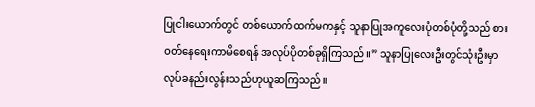ပြုငါးယောက်တွင် တစ်ယောက်ထက်မကနှင့် သူနာပြုအကူလေးပုံတစ်ပုံတို့သည် စားဝတ်နေရေးကာမိစေရန် အလုပ်ပိုတစ်ခုရှိကြသည်။” သူနာပြုလေးဦးတွင်သုံးဦးမှာ လုပ်ခနည်းလွန်းသည်ဟုယူဆကြသည်။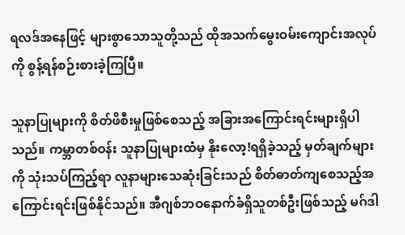ရလဒ်အနေဖြင့် များစွာသောသူတို့သည် ထိုအသက်မွေးဝမ်းကျောင်းအလုပ်ကို စွန့်ရန်စဉ်းစားခဲ့ကြပြီ။

သူနာပြုများကို စိတ်ဖိစီးမှုဖြစ်စေသည့် အခြားအကြောင်းရင်းများရှိပါသည်။ ကမ္ဘာတစ်ဝန်း သူနာပြုများထံမှ နိုးလော့!ရရှိခဲ့သည့် မှတ်ချက်များကို သုံးသပ်ကြည့်ရာ လူနာများသေဆုံးခြင်းသည် စိတ်ဓာတ်ကျစေသည့်အကြောင်းရင်းဖြစ်နိုင်သည်။ အီဂျစ်ဘဝနောက်ခံရှိသူတစ်ဦးဖြစ်သည့် မဂ်ဒါ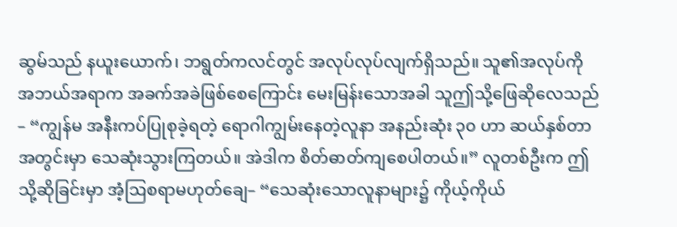ဆွမ်သည် နယူးယောက်၊ ဘရွတ်ကလင်တွင် အလုပ်လုပ်လျက်ရှိသည်။ သူ၏အလုပ်ကို အဘယ်အရာက အခက်အခဲဖြစ်စေကြောင်း မေးမြန်းသောအခါ သူဤသို့ဖြေဆိုလေသည်– “ကျွန်မ အနီးကပ်ပြုစုခဲ့ရတဲ့ ရောဂါကျွမ်းနေတဲ့လူနာ အနည်းဆုံး ၃၀ ဟာ ဆယ်နှစ်တာအတွင်းမှာ သေဆုံးသွားကြတယ်။ အဲဒါက စိတ်ဓာတ်ကျစေပါတယ်။” လူတစ်ဦးက ဤသို့ဆိုခြင်းမှာ အံ့ဩစရာမဟုတ်ချေ– “သေဆုံးသောလူနာများ၌ ကိုယ့်ကိုယ်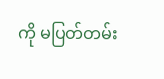ကို မပြတ်တမ်း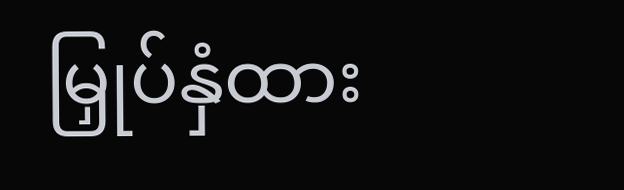မြှုပ်နှံထား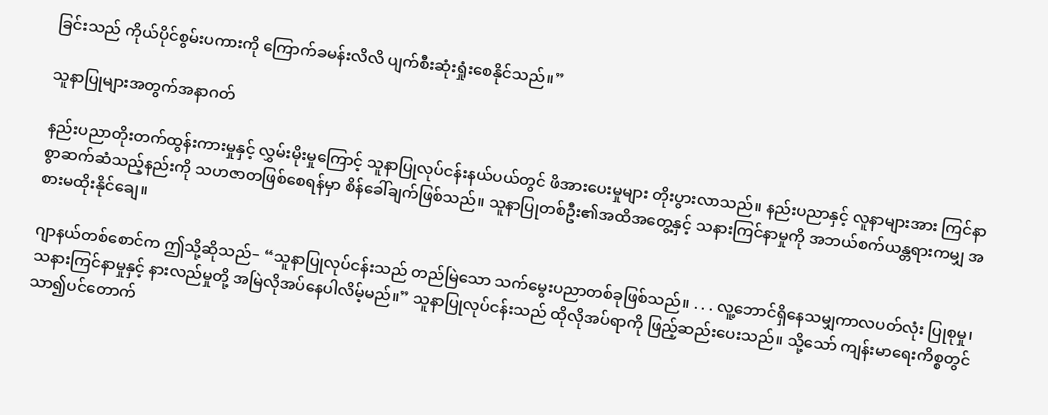ခြင်းသည် ကိုယ်ပိုင်စွမ်းပကားကို ကြောက်ခမန်းလိလိ ပျက်စီးဆုံးရှုံးစေနိုင်သည်။”

သူနာပြုများအတွက်အနာဂတ်

နည်းပညာတိုးတက်ထွန်းကားမှုနှင့် လွှမ်းမိုးမှုကြောင့် သူနာပြုလုပ်ငန်းနယ်ပယ်တွင် ဖိအားပေးမှုများ တိုးပွားလာသည်။ နည်းပညာနှင့် လူနာများအား ကြင်နာစွာဆက်ဆံသည့်နည်းကို သဟဇာတဖြစ်စေရန်မှာ စိန်ခေါ်ချက်ဖြစ်သည်။ သူနာပြုတစ်ဦး၏အထိအတွေ့နှင့် သနားကြင်နာမှုကို အဘယ်စက်ယန္တရားကမျှ အစားမထိုးနိုင်ချေ။

ဂျာနယ်တစ်စောင်က ဤသို့ဆိုသည်– “သူနာပြုလုပ်ငန်းသည် တည်မြဲသော သက်မွေးပညာတစ်ခုဖြစ်သည်။ . . . လူ့ဘောင်ရှိနေသမျှကာလပတ်လုံး ပြုစုမှု၊ သနားကြင်နာမှုနှင့် နားလည်မှုတို့ အမြဲလိုအပ်နေပါလိမ့်မည်။” သူနာပြုလုပ်ငန်းသည် ထိုလိုအပ်ရာကို ဖြည့်ဆည်းပေးသည်။ သို့သော် ကျန်းမာရေးကိစ္စတွင် သာ၍ပင်တောက်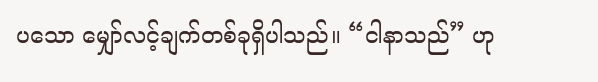ပသော မျှော်လင့်ချက်တစ်ခုရှိပါသည်။ “ငါနာသည်” ဟု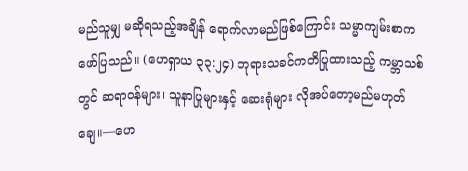မည်သူမျှ မဆိုရသည့်အချိန် ရောက်လာမည်ဖြစ်ကြောင်း သမ္မာကျမ်းစာကဖော်ပြသည်။ (ဟေရှာယ ၃၃:၂၄) ဘုရားသခင်ကတိပြုထားသည့် ကမ္ဘာသစ်တွင် ဆရာဝန်များ၊ သူနာပြုများနှင့် ဆေးရုံများ လိုအပ်တော့မည်မဟုတ်ချေ။—ဟေ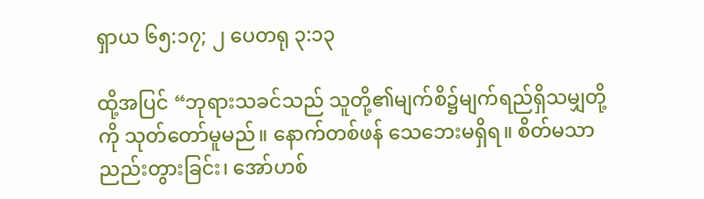ရှာယ ၆၅:၁၇; ၂ ပေတရု ၃:၁၃

ထို့အပြင် “ဘုရားသခင်သည် သူတို့၏မျက်စိ၌မျက်ရည်ရှိသမျှတို့ကို သုတ်တော်မူမည်။ နောက်တစ်ဖန် သေဘေးမရှိရ။ စိတ်မသာညည်းတွားခြင်း၊ အော်ဟစ်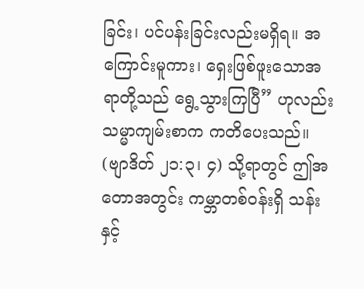ခြင်း၊ ပင်ပန်းခြင်းလည်းမရှိရ။ အကြောင်းမူကား၊ ရှေးဖြစ်ဖူးသောအရာတို့သည် ရွေ့သွားကြပြီ” ဟုလည်း သမ္မာကျမ်းစာက ကတိပေးသည်။ (ဗျာဒိတ် ၂၁:၃၊ ၄) သို့ရာတွင် ဤအတောအတွင်း ကမ္ဘာတစ်ဝန်းရှိ သန်းနှင့်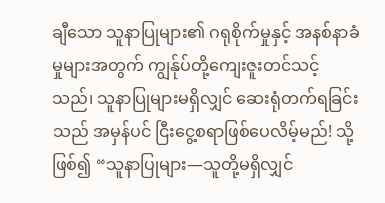ချီသော သူနာပြုများ၏ ဂရုစိုက်မှုနှင့် အနစ်နာခံမှုများအတွက် ကျွန်ုပ်တို့ကျေးဇူးတင်သင့်သည်၊ သူနာပြုများမရှိလျှင် ဆေးရုံတက်ရခြင်းသည် အမှန်ပင် ငြီးငွေ့စရာဖြစ်ပေလိမ့်မည်! သို့ဖြစ်၍ “သူနာပြုများ—သူတို့မရှိလျှင်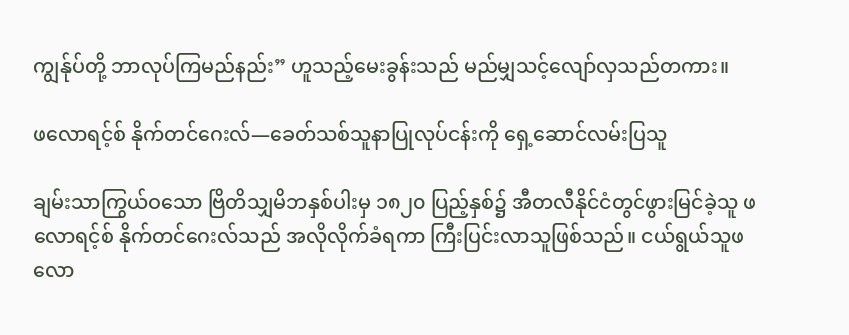ကျွန်ုပ်တို့ ဘာလုပ်ကြမည်နည်း” ဟူသည့်မေးခွန်းသည် မည်မျှသင့်လျော်လှသည်တကား။

ဖလောရင့်စ် နိုက်တင်ဂေးလ်—ခေတ်သစ်သူနာပြုလုပ်ငန်းကို ရှေ့ဆောင်လမ်းပြသူ

ချမ်းသာကြွယ်ဝသော ဗြိတိသျှမိဘနှစ်ပါးမှ ၁၈၂၀ ပြည့်နှစ်၌ အီတလီနိုင်ငံတွင်ဖွားမြင်ခဲ့သူ ဖလောရင့်စ် နိုက်တင်ဂေးလ်သည် အလိုလိုက်ခံရကာ ကြီးပြင်းလာသူဖြစ်သည်။ ငယ်ရွယ်သူဖလော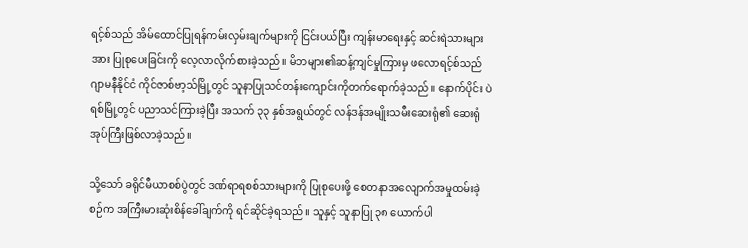ရင့်စ်သည် အိမ်ထောင်ပြုရန်ကမ်းလှမ်းချက်များကို ငြင်းပယ်ပြီး ကျန်းမာရေးနှင့် ဆင်းရဲသားများအား ပြုစုပေးခြင်းကို လေ့လာလိုက်စားခဲ့သည်။ မိဘများ၏ဆန့်ကျင်မှုကြားမှ ဖလောရင့်စ်သည် ဂျာမနီနိုင်ငံ ကိုင်ဇာစ်ဗာ့သ်မြို့တွင် သူနာပြုသင်တန်းကျောင်းကိုတက်ရောက်ခဲ့သည်။ နောက်ပိုင်း ပဲရစ်မြို့တွင် ပညာသင်ကြားခဲ့ပြီး အသက် ၃၃ နှစ်အရွယ်တွင် လန်ဒန်အမျိုးသမီးဆေးရုံ၏ ဆေးရုံအုပ်ကြီးဖြစ်လာခဲ့သည်။

သို့သော် ခရိုင်မီယာစစ်ပွဲတွင် ဒဏ်ရာရစစ်သားများကို ပြုစုပေးဖို့ စေတနာအလျောက်အမှုထမ်းခဲ့စဉ်က အကြီးမားဆုံးစိန်ခေါ်ချက်ကို ရင်ဆိုင်ခဲ့ရသည်။ သူနှင့် သူနာပြု ၃၈ ယောက်ပါ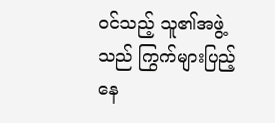ဝင်သည့် သူ၏အဖွဲ့သည် ကြွက်များပြည့်နေ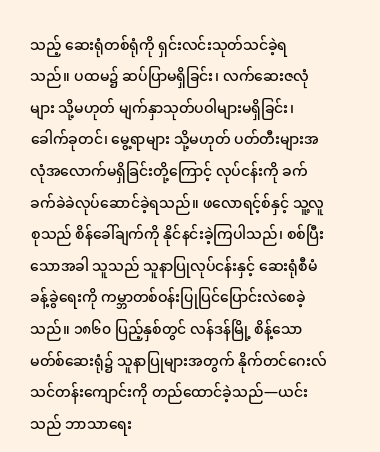သည့် ဆေးရုံတစ်ရုံကို ရှင်းလင်းသုတ်သင်ခဲ့ရသည်။ ပထမ၌ ဆပ်ပြာမရှိခြင်း၊ လက်ဆေးဇလုံများ သို့မဟုတ် မျက်နှာသုတ်ပဝါများမရှိခြင်း၊ ခေါက်ခုတင်၊ မွေ့ရာများ သို့မဟုတ် ပတ်တီးများအလုံအလောက်မရှိခြင်းတို့ကြောင့် လုပ်ငန်းကို ခက်ခက်ခဲခဲလုပ်ဆောင်ခဲ့ရသည်။ ဖလောရင့်စ်နှင့် သူ့လူစုသည် စိန်ခေါ်ချက်ကို နိုင်နင်းခဲ့ကြပါသည်၊ စစ်ပြီးသောအခါ သူသည် သူနာပြုလုပ်ငန်းနှင့် ဆေးရုံစီမံခန့်ခွဲရေးကို ကမ္ဘာတစ်ဝန်းပြုပြင်ပြောင်းလဲစေခဲ့သည်။ ၁၈၆၀ ပြည့်နှစ်တွင် လန်ဒန်မြို့ စိန့်သောမတ်စ်ဆေးရုံ၌ သူနာပြုများအတွက် နိုက်တင်ဂေးလ်သင်တန်းကျောင်းကို တည်ထောင်ခဲ့သည်—ယင်းသည် ဘာသာရေး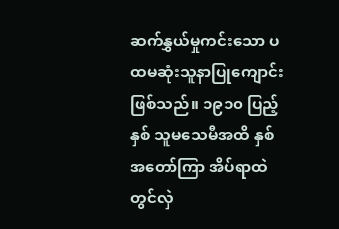ဆက်နွှယ်မှုကင်းသော ပထမဆုံးသူနာပြုကျောင်းဖြစ်သည်။ ၁၉၁၀ ပြည့်နှစ် သူမသေမီအထိ နှစ်အတော်ကြာ အိပ်ရာထဲတွင်လှဲ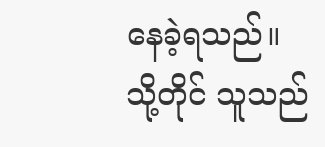နေခဲ့ရသည်။ သို့တိုင် သူသည်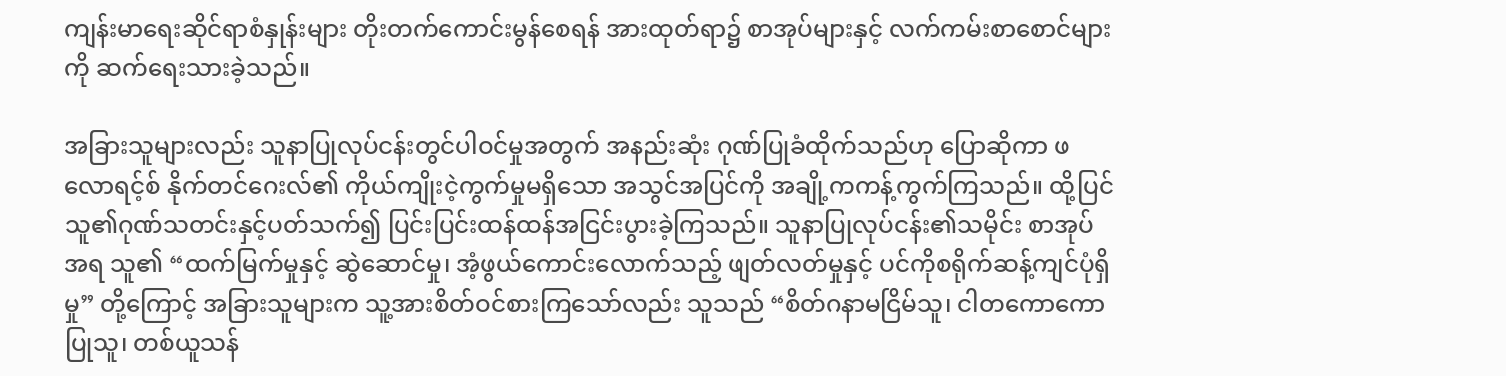ကျန်းမာရေးဆိုင်ရာစံနှုန်းများ တိုးတက်ကောင်းမွန်စေရန် အားထုတ်ရာ၌ စာအုပ်များနှင့် လက်ကမ်းစာစောင်များကို ဆက်ရေးသားခဲ့သည်။

အခြားသူများလည်း သူနာပြုလုပ်ငန်းတွင်ပါဝင်မှုအတွက် အနည်းဆုံး ဂုဏ်ပြုခံထိုက်သည်ဟု ပြောဆိုကာ ဖလောရင့်စ် နိုက်တင်ဂေးလ်၏ ကိုယ်ကျိုးငဲ့ကွက်မှုမရှိသော အသွင်အပြင်ကို အချို့ကကန့်ကွက်ကြသည်။ ထို့ပြင် သူ၏ဂုဏ်သတင်းနှင့်ပတ်သက်၍ ပြင်းပြင်းထန်ထန်အငြင်းပွားခဲ့ကြသည်။ သူနာပြုလုပ်ငန်း၏သမိုင်း စာအုပ်အရ သူ၏ “ထက်မြက်မှုနှင့် ဆွဲဆောင်မှု၊ အံ့ဖွယ်ကောင်းလောက်သည့် ဖျတ်လတ်မှုနှင့် ပင်ကိုစရိုက်ဆန့်ကျင်ပုံရှိမှု” တို့ကြောင့် အခြားသူများက သူ့အားစိတ်ဝင်စားကြသော်လည်း သူသည် “စိတ်ဂနာမငြိမ်သူ၊ ငါတကောကောပြုသူ၊ တစ်ယူသန်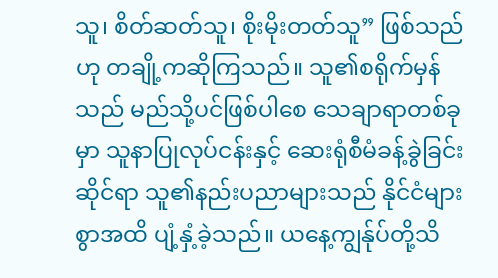သူ၊ စိတ်ဆတ်သူ၊ စိုးမိုးတတ်သူ” ဖြစ်သည်ဟု တချို့ကဆိုကြသည်။ သူ၏စရိုက်မှန်သည် မည်သို့ပင်ဖြစ်ပါစေ သေချာရာတစ်ခုမှာ သူနာပြုလုပ်ငန်းနှင့် ဆေးရုံစီမံခန့်ခွဲခြင်းဆိုင်ရာ သူ၏နည်းပညာများသည် နိုင်ငံများစွာအထိ ပျံ့နှံ့ခဲ့သည်။ ယနေ့ကျွန်ုပ်တို့သိ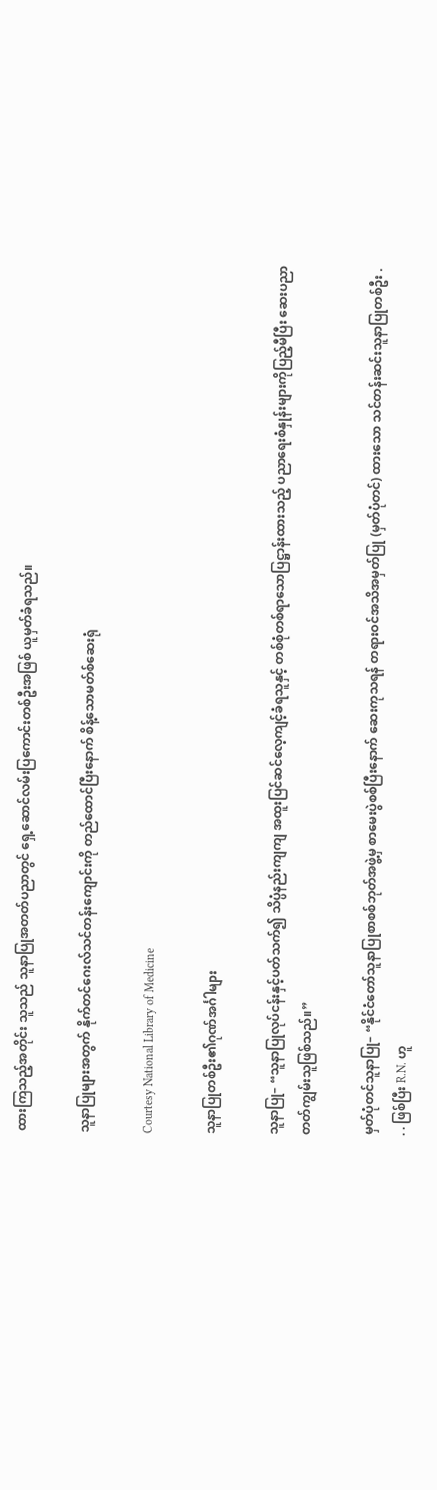ထားကြသည့်အတိုင်း သူသည် သူနာပြုအတတ်ပညာတွင် ရှေ့ဆောင်လမ်းပြကောင်းတစ်ဦးအဖြစ် ယူမှတ်ခံရသည်။

သူနာပြုများအတွက် နိုက်တင်ဂေးလ်သင်တန်းကျောင်းကို တည်ထောင်ပြီးနောက် စိန့်သောမတ်စ်ဆေးရုံ

Courtesy National Library of Medicine

သူနာပြုတစ်ဦး၏ဂုဏ်အင်္ဂါများ

သူနာပြု– “သူနာပြုလုပ်ငန်းနှင့်ပတ်သက်၍ သိပ္ပံနည်းကျကျ အထူးပြင်ဆင်လေ့ကျင့်ခံရသူနှင့် တစ်စုံတစ်ရာသောပြဋ္ဌာန်းထားသည့် ပညာရေးစံနှုန်းများကိုပြည့်မီပြီး ဆေးပညာတတ်ကျွမ်းသူဖြစ်သည်။”

မှတ်ပုံတင်သူနာပြု– “နိုင်ငံတော်သူနာပြုစာစစ်ဘုတ်အဖွဲ့မှ စာမေးပွဲစစ်ပြီးနောက် ဆေးကုသရန် တရားဝင်အသိအမှတ်ပြု (မှတ်ပုံတင်) ထားသော သင်တန်းဆင်းသူနာပြုတစ်ဦး . . . ဖြစ်ပြီး R.N. ဟူ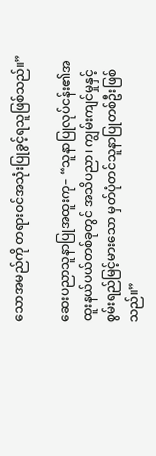သောအမည်ကို တရားဝင်အသုံးပြုခွင့်ရသူဖြစ်သည်။”

ဆေးပညာသူနာပြုအထူးကု– “သူနာပြုလုပ်ငန်း၏အထူးနယ်ပယ်တစ်ခုတွင် အသိပညာ၊ ကျွမ်းကျင်မှုနှင့် စွမ်းရည်မြင့်မားသော မှတ်ပုံတင်သူနာပြုတစ်ဦးဖြစ်သည်။”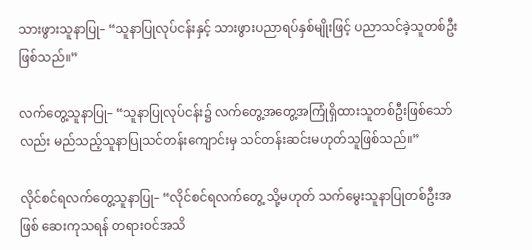သားဖွားသူနာပြု– “သူနာပြုလုပ်ငန်းနှင့် သားဖွားပညာရပ်နှစ်မျိုးဖြင့် ပညာသင်ခဲ့သူတစ်ဦးဖြစ်သည်။”

လက်တွေ့သူနာပြု– “သူနာပြုလုပ်ငန်း၌ လက်တွေ့အတွေ့အကြုံရှိထားသူတစ်ဦးဖြစ်သော်လည်း မည်သည့်သူနာပြုသင်တန်းကျောင်းမှ သင်တန်းဆင်းမဟုတ်သူဖြစ်သည်။”

လိုင်စင်ရလက်တွေ့သူနာပြု– “လိုင်စင်ရလက်တွေ့ သို့မဟုတ် သက်မွေးသူနာပြုတစ်ဦးအဖြစ် ဆေးကုသရန် တရားဝင်အသိ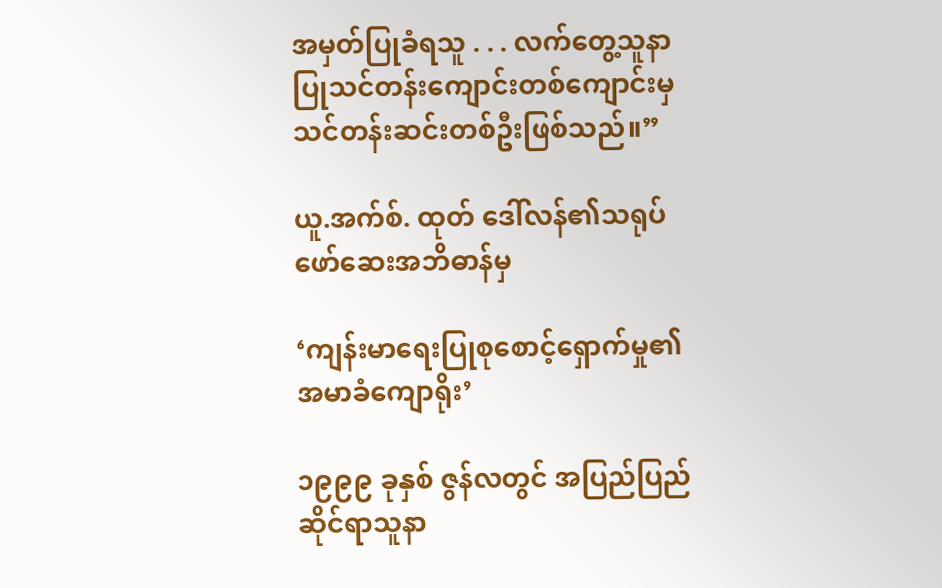အမှတ်ပြုခံရသူ . . . လက်တွေ့သူနာပြုသင်တန်းကျောင်းတစ်ကျောင်းမှ သင်တန်းဆင်းတစ်ဦးဖြစ်သည်။”

ယူ.အက်စ်. ထုတ် ဒေါ်လန်၏သရုပ်ဖော်ဆေးအဘိဓာန်မှ

‘ကျန်းမာရေးပြုစုစောင့်ရှောက်မှု၏အမာခံကျောရိုး’

၁၉၉၉ ခုနှစ် ဇွန်လတွင် အပြည်ပြည်ဆိုင်ရာသူနာ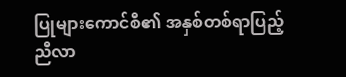ပြုများကောင်စီ၏ အနှစ်တစ်ရာပြည့်ညီလာ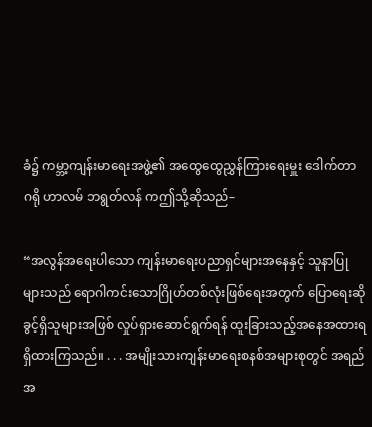ခံ၌ ကမ္ဘာ့ကျန်းမာရေးအဖွဲ့၏ အထွေထွေညွှန်ကြားရေးမှူး ဒေါက်တာ ဂရို ဟာလမ် ဘရွတ်လန် ကဤသို့ဆိုသည်–

“အလွန်အရေးပါသော ကျန်းမာရေးပညာရှင်များအနေနှင့် သူနာပြုများသည် ရောဂါကင်းသောဂြိုဟ်တစ်လုံးဖြစ်ရေးအတွက် ပြောရေးဆိုခွင့်ရှိသူများအဖြစ် လှုပ်ရှားဆောင်ရွက်ရန် ထူးခြားသည့်အနေအထားရရှိထားကြသည်။ . . . အမျိုးသားကျန်းမာရေးစနစ်အများစုတွင် အရည်အ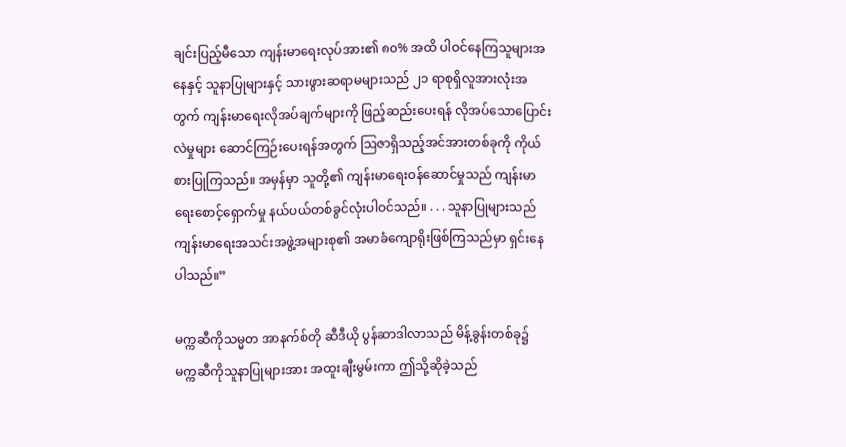ချင်းပြည့်မီသော ကျန်းမာရေးလုပ်အား၏ ၈၀% အထိ ပါဝင်နေကြသူများအနေနှင့် သူနာပြုများနှင့် သားဖွားဆရာမများသည် ၂၁ ရာစုရှိလူအားလုံးအတွက် ကျန်းမာရေးလိုအပ်ချက်များကို ဖြည့်ဆည်းပေးရန် လိုအပ်သောပြောင်းလဲမှုများ ဆောင်ကြဉ်းပေးရန်အတွက် ဩဇာရှိသည့်အင်အားတစ်ခုကို ကိုယ်စားပြုကြသည်။ အမှန်မှာ သူတို့၏ ကျန်းမာရေးဝန်ဆောင်မှုသည် ကျန်းမာရေးစောင့်ရှောက်မှု နယ်ပယ်တစ်ခွင်လုံးပါဝင်သည်။ . . . သူနာပြုများသည် ကျန်းမာရေးအသင်းအဖွဲ့အများစု၏ အမာခံကျောရိုးဖြစ်ကြသည်မှာ ရှင်းနေပါသည်။”

မက္ကဆီကိုသမ္မတ အာနက်စ်တို ဆီဒီယို ပွန်ဆာဒါလာသည် မိန့်ခွန်းတစ်ခု၌ မက္ကဆီကိုသူနာပြုများအား အထူးချီးမွမ်းကာ ဤသို့ဆိုခဲ့သည်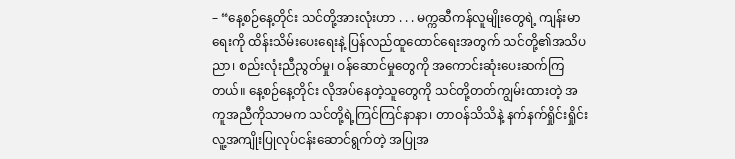– “နေ့စဉ်နေ့တိုင်း သင်တို့အားလုံးဟာ . . . မက္ကဆီကန်လူမျိုးတွေရဲ့ ကျန်းမာရေးကို ထိန်းသိမ်းပေးရေးနဲ့ ပြန်လည်ထူထောင်ရေးအတွက် သင်တို့၏အသိပညာ၊ စည်းလုံးညီညွတ်မှု၊ ဝန်ဆောင်မှုတွေကို အကောင်းဆုံးပေးဆက်ကြတယ်။ နေ့စဉ်နေ့တိုင်း လိုအပ်နေတဲ့သူတွေကို သင်တို့တတ်ကျွမ်းထားတဲ့ အကူအညီကိုသာမက သင်တို့ရဲ့ကြင်ကြင်နာနာ၊ တာဝန်သိသိနဲ့ နက်နက်ရှိုင်းရှိုင်း လူ့အကျိုးပြုလုပ်ငန်းဆောင်ရွက်တဲ့ အပြုအ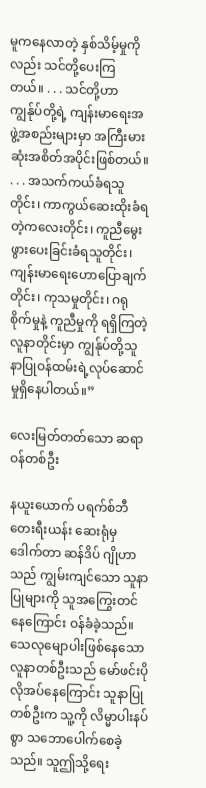မူကနေလာတဲ့ နှစ်သိမ့်မှုကိုလည်း သင်တို့ပေးကြတယ်။ . . . သင်တို့ဟာ ကျွန်ုပ်တို့ရဲ့ ကျန်းမာရေးအဖွဲ့အစည်းများမှာ အကြီးမားဆုံးအစိတ်အပိုင်းဖြစ်တယ်။ . . . အသက်ကယ်ခံရသူတိုင်း၊ ကာကွယ်ဆေးထိုးခံရတဲ့ကလေးတိုင်း၊ ကူညီမွေးဖွားပေးခြင်းခံရသူတိုင်း၊ ကျန်းမာရေးဟောပြောချက်တိုင်း၊ ကုသမှုတိုင်း၊ ဂရုစိုက်မှုနဲ့ ကူညီမှုကို ရရှိကြတဲ့လူနာတိုင်းမှာ ကျွန်ုပ်တို့သူနာပြုဝန်ထမ်းရဲ့လုပ်ဆောင်မှုရှိနေပါတယ်။”

လေးမြတ်တတ်သော ဆရာဝန်တစ်ဦး

နယူးယောက် ပရက်စ်ဘီတေးရီးယန်း ဆေးရုံမှ ဒေါက်တာ ဆန်ဒိပ် ဂျိုဟာသည် ကျွမ်းကျင်သော သူနာပြုများကို သူအကြွေးတင်နေကြောင်း ဝန်ခံခဲ့သည်။ သေလုမျောပါးဖြစ်နေသော လူနာတစ်ဦးသည် မော်ဖင်းပိုလိုအပ်နေကြောင်း သူနာပြုတစ်ဦးက သူ့ကို လိမ္မာပါးနပ်စွာ သဘောပေါက်စေခဲ့သည်။ သူဤသို့ရေး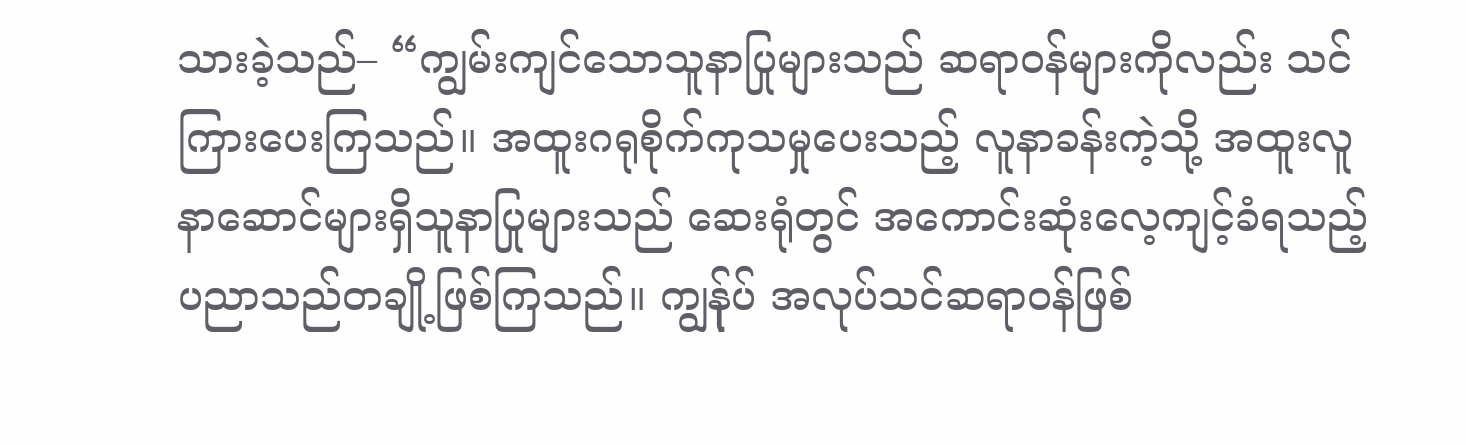သားခဲ့သည်– “ကျွမ်းကျင်သောသူနာပြုများသည် ဆရာဝန်များကိုလည်း သင်ကြားပေးကြသည်။ အထူးဂရုစိုက်ကုသမှုပေးသည့် လူနာခန်းကဲ့သို့ အထူးလူနာဆောင်များရှိသူနာပြုများသည် ဆေးရုံတွင် အကောင်းဆုံးလေ့ကျင့်ခံရသည့် ပညာသည်တချို့ဖြစ်ကြသည်။ ကျွန်ုပ် အလုပ်သင်ဆရာဝန်ဖြစ်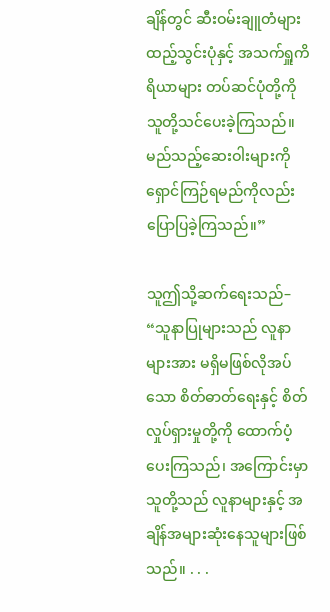ချိန်တွင် ဆီးဝမ်းချူတံများ ထည့်သွင်းပုံနှင့် အသက်ရှူကိရိယာများ တပ်ဆင်ပုံတို့ကို သူတို့သင်ပေးခဲ့ကြသည်။ မည်သည့်ဆေးဝါးများကို ရှောင်ကြဉ်ရမည်ကိုလည်း ပြောပြခဲ့ကြသည်။”

သူဤသို့ဆက်ရေးသည်– “သူနာပြုများသည် လူနာများအား မရှိမဖြစ်လိုအပ်သော စိတ်ဓာတ်ရေးနှင့် စိတ်လှုပ်ရှားမှုတို့ကို ထောက်ပံ့ပေးကြသည်၊ အကြောင်းမှာ သူတို့သည် လူနာများနှင့် အချိန်အများဆုံးနေသူများဖြစ်သည်။ . . .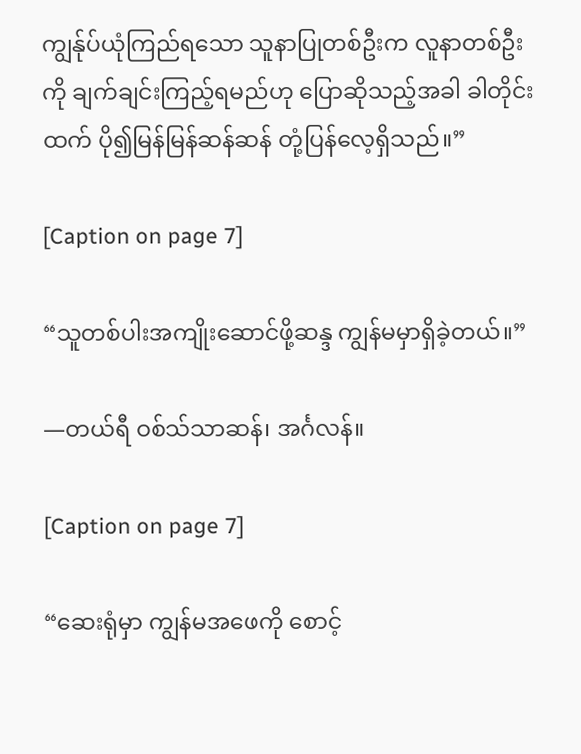ကျွန်ုပ်ယုံကြည်ရသော သူနာပြုတစ်ဦးက လူနာတစ်ဦးကို ချက်ချင်းကြည့်ရမည်ဟု ပြောဆိုသည့်အခါ ခါတိုင်းထက် ပို၍မြန်မြန်ဆန်ဆန် တုံ့ပြန်လေ့ရှိသည်။”

[Caption on page 7]

“သူတစ်ပါးအကျိုးဆောင်ဖို့ဆန္ဒ ကျွန်မမှာရှိခဲ့တယ်။”

—တယ်ရီ ဝစ်သ်သာဆန်၊ အင်္ဂလန်။

[Caption on page 7]

“ဆေးရုံမှာ ကျွန်မအဖေကို စောင့်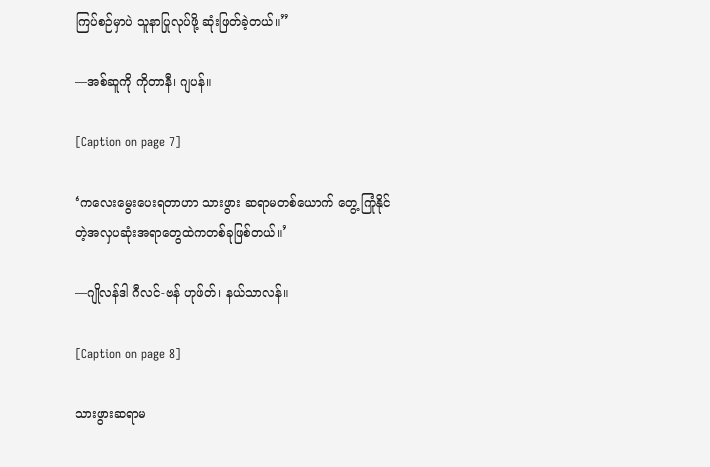ကြပ်စဉ်မှာပဲ သူနာပြုလုပ်ဖို့ ဆုံးဖြတ်ခဲ့တယ်။”

—အစ်ဆူကို ကိုတာနီ၊ ဂျပန်။

[Caption on page 7]

‘ကလေးမွေးပေးရတာဟာ သားဖွား ဆရာမတစ်ယောက် တွေ့ ကြုံနိုင်တဲ့အလှပဆုံးအရာတွေထဲကတစ်ခုဖြစ်တယ်။’

—ဂျိုလန်ဒါ ဂီလင်-ဗန် ဟုဖ်တ်၊ နယ်သာလန်။

[Caption on page 8]

သားဖွားဆရာမ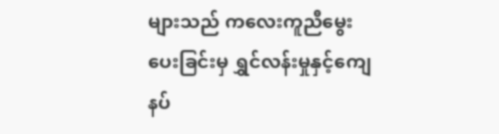များသည် ကလေးကူညီမွေးပေးခြင်းမှ ရွှင်လန်းမှုနှင့်ကျေနပ်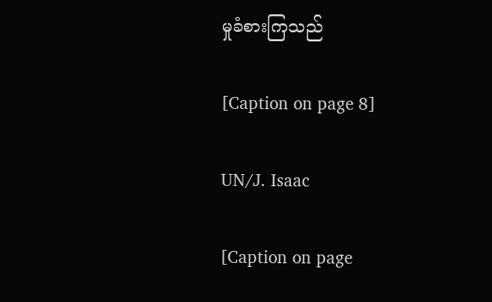မှုခံစားကြသည်

[Caption on page 8]

UN/J. Isaac

[Caption on page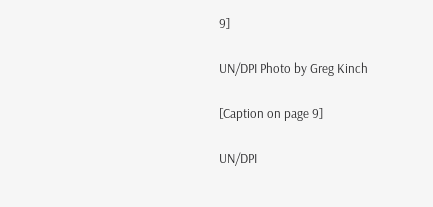9]

UN/DPI Photo by Greg Kinch

[Caption on page 9]

UN/DPI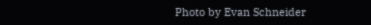Photo by Evan Schneider